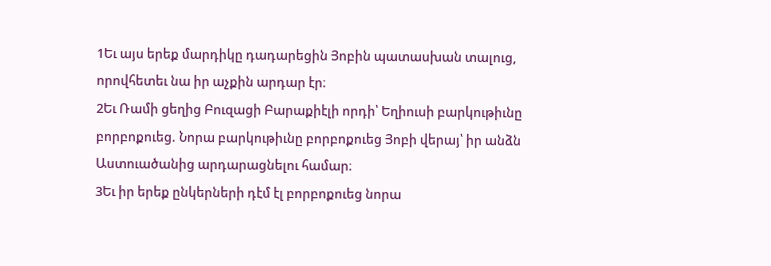1Եւ այս երեք մարդիկը դադարեցին Յոբին պատասխան տալուց, որովհետեւ նա իր աչքին արդար էր։
2Եւ Ռամի ցեղից Բուզացի Բարաքիէլի որդի՝ Եղիուսի բարկութիւնը բորբոքուեց. Նորա բարկութիւնը բորբոքուեց Յոբի վերայ՝ իր անձն Աստուածանից արդարացնելու համար։
3Եւ իր երեք ընկերների դէմ էլ բորբոքուեց նորա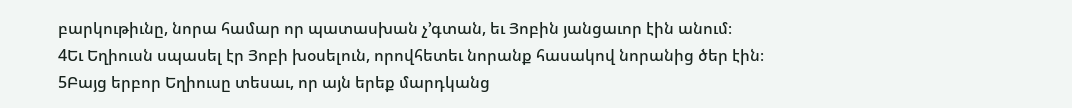բարկութիւնը, նորա համար որ պատասխան չ’գտան, եւ Յոբին յանցաւոր էին անում։
4Եւ Եղիուսն սպասել էր Յոբի խօսելուն, որովհետեւ նորանք հասակով նորանից ծեր էին։
5Բայց երբոր Եղիուսը տեսաւ, որ այն երեք մարդկանց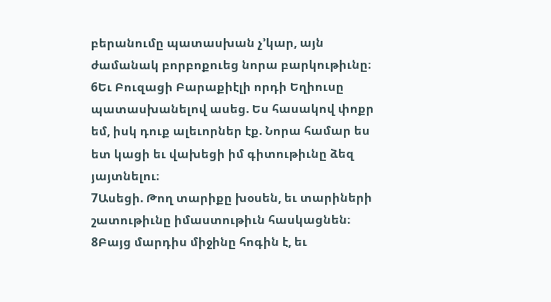բերանումը պատասխան չ’կար, այն ժամանակ բորբոքուեց նորա բարկութիւնը։
6Եւ Բուզացի Բարաքիէլի որդի Եղիուսը պատասխանելով ասեց. Ես հասակով փոքր եմ, իսկ դուք ալեւորներ էք. Նորա համար ես ետ կացի եւ վախեցի իմ գիտութիւնը ձեզ յայտնելու։
7Ասեցի. Թող տարիքը խօսեն, եւ տարիների շատութիւնը իմաստութիւն հասկացնեն։
8Բայց մարդիս միջինը հոգին է, եւ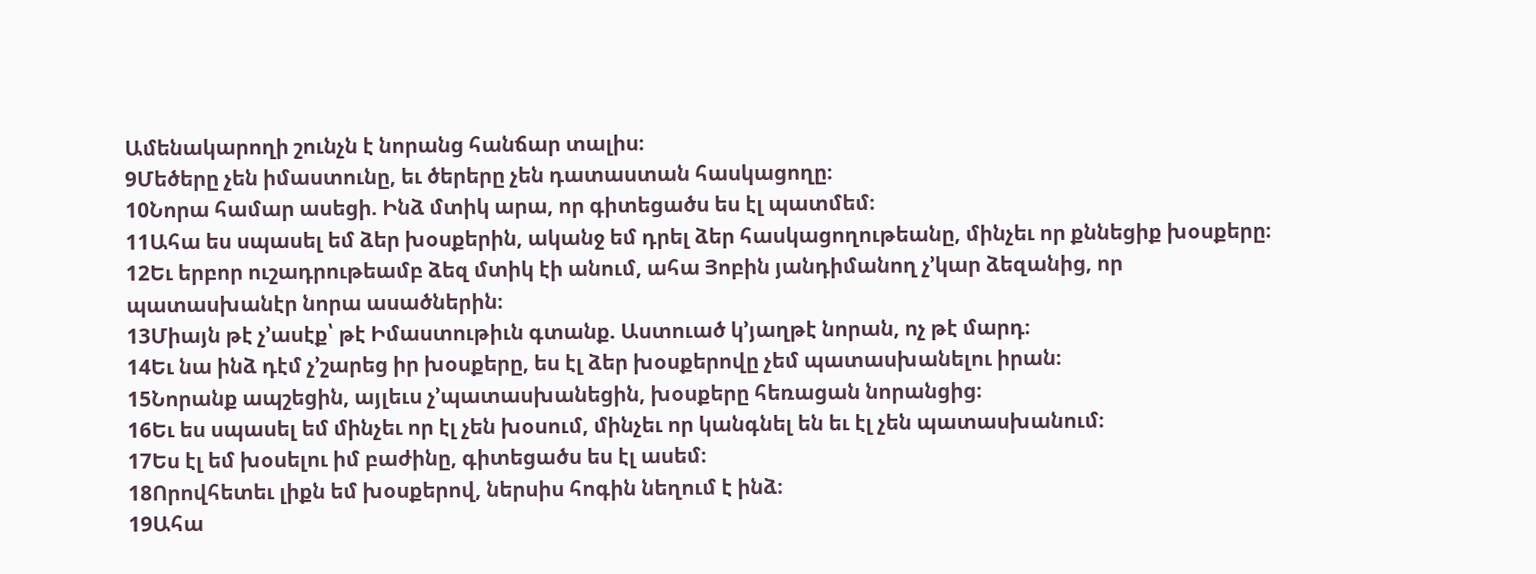Ամենակարողի շունչն է նորանց հանճար տալիս։
9Մեծերը չեն իմաստունը, եւ ծերերը չեն դատաստան հասկացողը։
10Նորա համար ասեցի. Ինձ մտիկ արա, որ գիտեցածս ես էլ պատմեմ։
11Ահա ես սպասել եմ ձեր խօսքերին, ականջ եմ դրել ձեր հասկացողութեանը, մինչեւ որ քննեցիք խօսքերը։
12Եւ երբոր ուշադրութեամբ ձեզ մտիկ էի անում, ահա Յոբին յանդիմանող չ’կար ձեզանից, որ պատասխանէր նորա ասածներին։
13Միայն թէ չ’ասէք՝ թէ Իմաստութիւն գտանք. Աստուած կ’յաղթէ նորան, ոչ թէ մարդ։
14Եւ նա ինձ դէմ չ’շարեց իր խօսքերը, ես էլ ձեր խօսքերովը չեմ պատասխանելու իրան։
15Նորանք ապշեցին, այլեւս չ’պատասխանեցին, խօսքերը հեռացան նորանցից։
16Եւ ես սպասել եմ մինչեւ որ էլ չեն խօսում, մինչեւ որ կանգնել են եւ էլ չեն պատասխանում։
17Ես էլ եմ խօսելու իմ բաժինը, գիտեցածս ես էլ ասեմ։
18Որովհետեւ լիքն եմ խօսքերով, ներսիս հոգին նեղում է ինձ։
19Ահա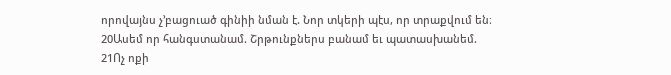որովայնս չ’բացուած գինիի նման է. Նոր տկերի պէս, որ տրաքվում են։
20Ասեմ որ հանգստանամ. Շրթունքներս բանամ եւ պատասխանեմ.
21Ոչ ոքի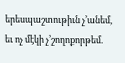երեսպաշտութիւն չ’անեմ, եւ ոչ մէկի չ’շողոքորթեմ.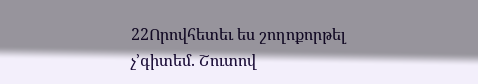22Որովհետեւ ես շողոքորթել չ’գիտեմ. Շուտով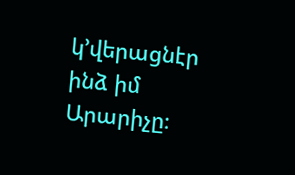կ’վերացնէր ինձ իմ Արարիչը։